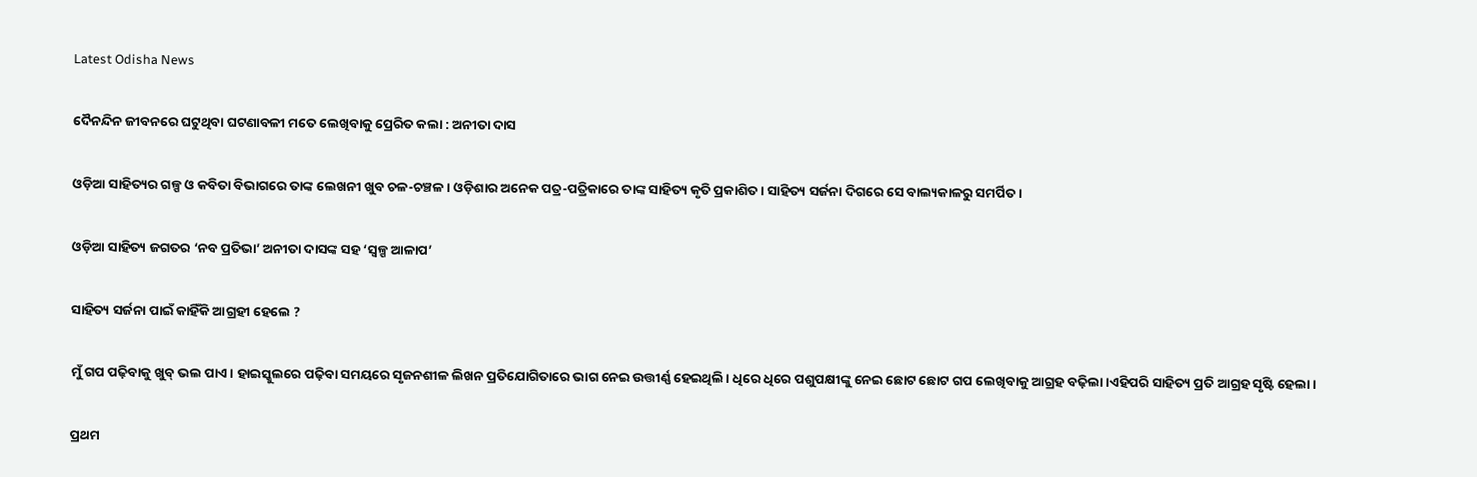Latest Odisha News

ଦୈନନ୍ଦିନ ଜୀବନରେ ଘଟୁଥିବା ଘଟଣାବଳୀ ମତେ ଲେଖିବାକୁ ପ୍ରେରିତ କଲା : ଅନୀତା ଦାସ

ଓଡ଼ିଆ ସାହିତ୍ୟର ଗଳ୍ପ ଓ କବିତା ବିଭାଗରେ ତାଙ୍କ ଲେଖନୀ ଖୁବ ଚଳ-ଚଞ୍ଚଳ । ଓଡ଼ିଶାର ଅନେକ ପତ୍ର-ପତ୍ରିକାରେ ତାଙ୍କ ସାହିତ୍ୟ କୃତି ପ୍ରକାଶିତ । ସାହିତ୍ୟ ସର୍ଜନା ଦିଗରେ ସେ ବାଲ୍ୟକାଳରୁ ସମର୍ପିତ ।

ଓଡ଼ିଆ ସାହିତ୍ୟ ଜଗତର ‘ନବ ପ୍ରତିଭା’ ଅନୀତା ଦାସଙ୍କ ସହ ‘ସ୍ୱଳ୍ପ ଆଳାପ’

ସାହିତ୍ୟ ସର୍ଜନା ପାଇଁ କାହିଁକି ଆଗ୍ରହୀ ହେଲେ ?

ମୁଁ ଗପ ପଢ଼ିବାକୁ ଖୁବ୍ ଭଲ ପାଏ। ହାଇସ୍କୁଲରେ ପଢ଼ିବା ସମୟରେ ସୃଜନଶୀଳ ଲିଖନ ପ୍ରତିଯୋଗିତାରେ ଭାଗ ନେଇ ଉତ୍ତୀର୍ଣ୍ଣ ହେଇଥିଲି। ଧିରେ ଧିରେ ପଶୁପକ୍ଷୀଙ୍କୁ ନେଇ ଛୋଟ ଛୋଟ ଗପ ଲେଖିବାକୁ ଆଗ୍ରହ ବଢ଼ିଲା।ଏହିପରି ସାହିତ୍ୟ ପ୍ରତି ଆଗ୍ରହ ସୃଷ୍ଟି ହେଲା।

ପ୍ରଥମ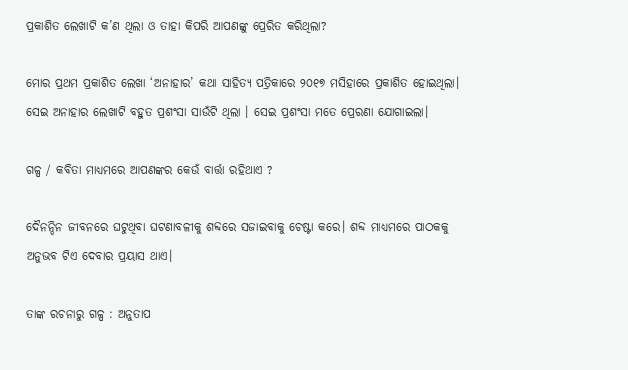ପ୍ରକାଶିତ ଲେଖାଟି କ’ଣ ଥିଲା ଓ ତାହା କିପରି ଆପଣଙ୍କୁ ପ୍ରେରିତ କରିଥିଲା?

ମୋର ପ୍ରଥମ ପ୍ରକାଶିତ ଲେଖା ‘ଅନାହାର’ କଥା ସାହିତ୍ୟ ପତ୍ରିକାରେ ୨୦୧୭ ମସିହାରେ ପ୍ରକାଶିତ ହୋଇଥିଲା। ସେଇ ଅନାହାର ଲେଖାଟି ବହୁତ ପ୍ରଶଂସା ସାଉଁଟି ଥିଲା । ସେଇ ପ୍ରଶଂସା ମତେ ପ୍ରେରଣା ଯୋଗାଇଲା।

ଗଳ୍ପ / କବିତା ମାଧ୍ୟମରେ ଆପଣଙ୍କର କେଉଁ ବାର୍ତ୍ତା ରହିଥାଏ ?

ଦୈନନ୍ଦିନ ଜୀବନରେ ଘଟୁଥିବା ଘଟଣାବଳୀକୁ ଶବ୍ଦରେ ସଜାଇବାକୁ ଚେଷ୍ଟା କରେ। ଶବ୍ଦ ମାଧ୍ୟମରେ ପାଠକକୁ ଅନୁଭବ ଟିଏ ଦେବାର ପ୍ରୟାସ ଥାଏ।

ତାଙ୍କ ରଚନାରୁ ଗଳ୍ପ : ଅନୁତାପ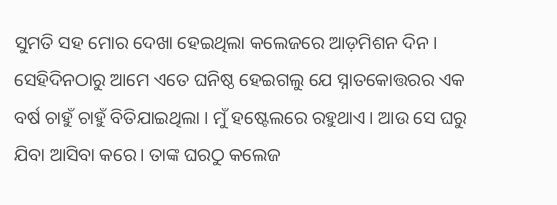ସୁମତି ସହ ମୋର ଦେଖା ହେଇଥିଲା କଲେଜରେ ଆଡ଼ମିଶନ ଦିନ। ସେହିଦିନଠାରୁ ଆମେ ଏତେ ଘନିଷ୍ଠ ହେଇଗଲୁ ଯେ ସ୍ନାତକୋତ୍ତରର ଏକ ବର୍ଷ ଚାହୁଁ ଚାହୁଁ ବିତିଯାଇଥିଲା । ମୁଁ ହଷ୍ଟେଲରେ ରହୁଥାଏ। ଆଉ ସେ ଘରୁ ଯିବା ଆସିବା କରେ। ତାଙ୍କ ଘରଠୁ କଲେଜ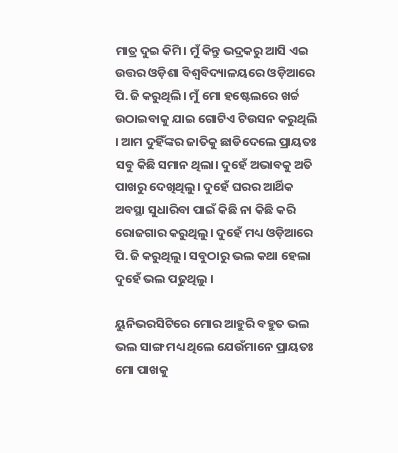ମାତ୍ର ଦୁଇ କିମି। ମୁଁ କିନ୍ତୁ ଭଦ୍ରକରୁ ଆସି ଏଇ ଉତ୍ତର ଓଡ଼ିଶା ବିଶ୍ଵବିଦ୍ୟାଳୟରେ ଓଡ଼ିଆରେ ପି.ଜି କରୁଥିଲି। ମୁଁ ମୋ ହଷ୍ଟେଲରେ ଖର୍ଚ୍ଚ ଉଠାଇବାକୁ ଯାଇ ଗୋଟିଏ ଟିଉସନ କରୁଥିଲି । ଆମ ଦୁହିଁଙ୍କର ଜାତିକୁ ଛାଡିଦେଲେ ପ୍ରାୟତଃ ସବୁ କିଛି ସମାନ ଥିଲା। ଦୁହେଁ ଅଭାବକୁ ଅତି ପାଖରୁ ଦେଖିଥିଲୁ। ଦୁହେଁ ଘରର ଆର୍ଥିକ ଅବସ୍ଥା ସୁଧାରିବା ପାଇଁ କିଛି ନା କିଛି କରି ରୋଜଗାର କରୁଥିଲୁ। ଦୁହେଁ ମଧ୍ୟ ଓଡ଼ିଆରେ ପି.ଜି କରୁଥିଲୁ। ସବୁଠାରୁ ଭଲ କଥା ହେଲା ଦୁହେଁ ଭଲ ପଢୁଥିଲୁ ।

ୟୁନିଭରସିଟିରେ ମୋର ଆହୁରି ବହୁତ ଭଲ ଭଲ ସାଙ୍ଗ ମଧ୍ୟ ଥିଲେ ଯେଉଁମାନେ ପ୍ରାୟତଃ ମୋ ପାଖକୁ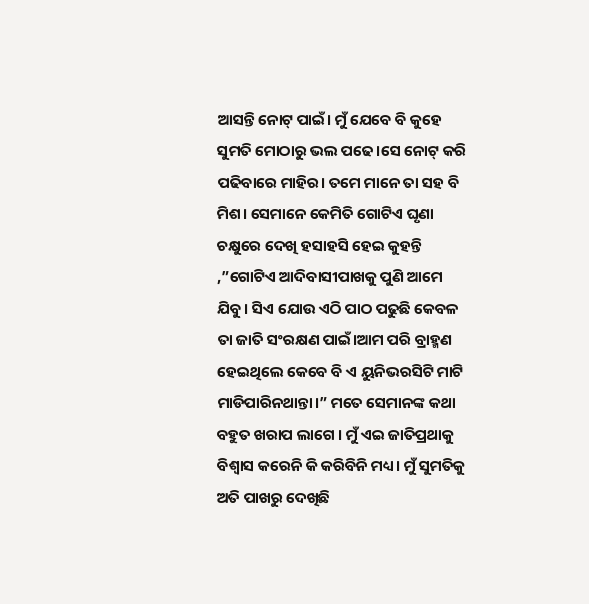ଆସନ୍ତି ନୋଟ୍ ପାଇଁ। ମୁଁ ଯେବେ ବି କୁହେ ସୁମତି ମୋଠାରୁ ଭଲ ପଢେ।ସେ ନୋଟ୍ କରି ପଢିବାରେ ମାହିର। ତମେ ମାନେ ତା ସହ ବି ମିଶ। ସେମାନେ କେମିତି ଗୋଟିଏ ଘୃଣା ଚକ୍ଷୁରେ ଦେଖି ହସାହସି ହେଇ କୁହନ୍ତି ,”ଗୋଟିଏ ଆଦିବାସୀପାଖକୁ ପୁଣି ଆମେ ଯିବୁ। ସିଏ ଯୋଉ ଏଠି ପାଠ ପଢୁଛି କେବଳ ତା ଜାତି ସଂରକ୍ଷଣ ପାଇଁ।ଆମ ପରି ବ୍ରାହ୍ମଣ ହେଇଥିଲେ କେବେ ବି ଏ ୟୁନିଭରସିଟି ମାଟି ମାଡିପାରିନଥାନ୍ତା।” ମତେ ସେମାନଙ୍କ କଥା ବହୁତ ଖରାପ ଲାଗେ । ମୁଁ ଏଇ ଜାତିପ୍ରଥାକୁ ବିଶ୍ୱାସ କରେନି କି କରିବିନି ମଧ୍ୟ। ମୁଁ ସୁମତିକୁ ଅତି ପାଖରୁ ଦେଖିଛି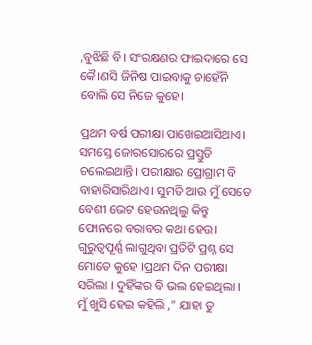,ବୁଝିଛି ବି। ସଂରକ୍ଷଣର ଫାଇଦାରେ ସେ କୈ।ଣସି ଜିନିଷ ପାଇବାକୁ ଚାହେଁନି ବୋଲି ସେ ନିଜେ କୁହେ।

ପ୍ରଥମ ବର୍ଷ ପରୀକ୍ଷା ପାଖେଇଆସିଥାଏ। ସମସ୍ତେ ଜୋରସୋରରେ ପ୍ରସ୍ତୁତି ଚଲେଇଥାନ୍ତି। ପରୀକ୍ଷାର ପ୍ରୋଗ୍ରାମ ବି ବାହାରିସାରିଥାଏ। ସୁମତି ଆଉ ମୁଁ ସେତେ ବେଶୀ ଭେଟ ହେଉନଥିଲୁ କିନ୍ତୁ ଫୋନରେ ବରାବର କଥା ହେଉ। ଗୁରୁତ୍ଵପୂର୍ଣ୍ଣ ଲାଗୁଥିବା ପ୍ରତିଟି ପ୍ରଶ୍ନ ସେ ମୋତେ କୁହେ ।ପ୍ରଥମ ଦିନ ପରୀକ୍ଷା ସରିଲା । ଦୁହିଁଙ୍କର ବି ଭଲ ହେଇଥିଲା । ମୁଁ ଖୁସି ହେଇ କହିଲି ,” ଯାହା ତୁ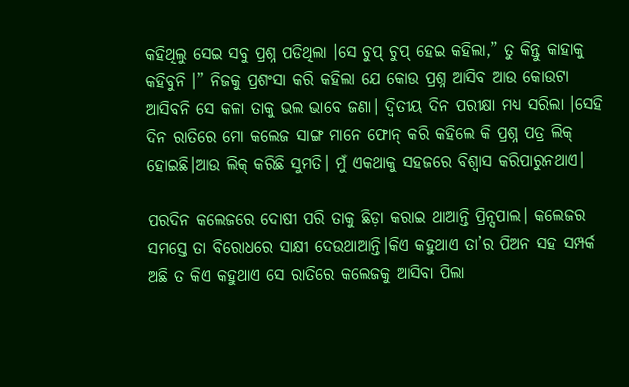କହିଥିଲୁ ସେଇ ସବୁ ପ୍ରଶ୍ନ ପଡିଥିଲା ।ସେ ଚୁପ୍ ଚୁପ୍ ହେଇ କହିଲା,” ତୁ କିନ୍ତୁ କାହାକୁ କହିବୁନି ।” ନିଜକୁ ପ୍ରଶଂସା କରି କହିଲା ଯେ କୋଉ ପ୍ରଶ୍ନ ଆସିବ ଆଉ କୋଉଟା ଆସିବନି ସେ କଳା ତାକୁ ଭଲ ଭାବେ ଜଣା। ଦ୍ୱିତୀୟ ଦିନ ପରୀକ୍ଷା ମଧ୍ୟ ସରିଲା ।ସେହି ଦିନ ରାତିରେ ମୋ କଲେଜ ସାଙ୍ଗ ମାନେ ଫୋନ୍ କରି କହିଲେ କି ପ୍ରଶ୍ନ ପତ୍ର ଲିକ୍ ହୋଇଛି।ଆଉ ଲିକ୍ କରିଛି ସୁମତି। ମୁଁ ଏକଥାକୁ ସହଜରେ ବିଶ୍ୱାସ କରିପାରୁନଥାଏ।

ପରଦିନ କଲେଜରେ ଦୋଷୀ ପରି ତାକୁ ଛିଡ଼ା କରାଇ ଥାଆନ୍ତି ପ୍ରିନ୍ସପାଲ। କଲେଜର ସମସ୍ତେ ତା ବିରୋଧରେ ସାକ୍ଷୀ ଦେଉଥାଆନ୍ତି।କିଏ କହୁଥାଏ ତା’ର ପିଅନ ସହ ସମ୍ପର୍କ ଅଛି ତ କିଏ କହୁଥାଏ ସେ ରାତିରେ କଲେଜକୁ ଆସିବା ପିଲା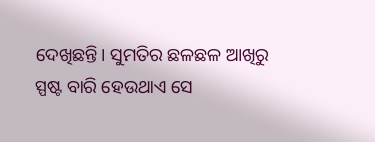ଦେଖିଛନ୍ତି। ସୁମତିର ଛଳଛଳ ଆଖିରୁ ସ୍ପଷ୍ଟ ବାରି ହେଉଥାଏ ସେ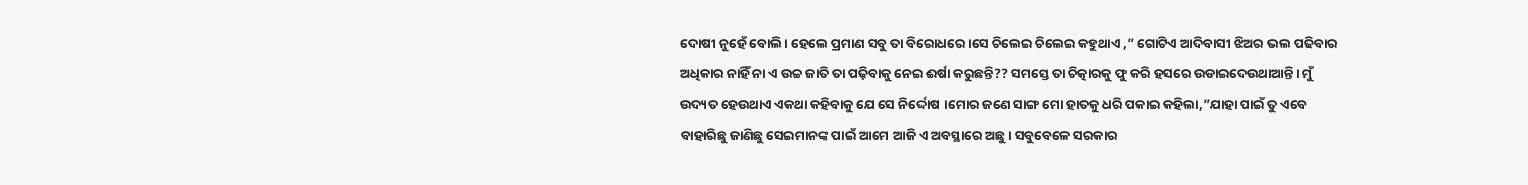ଦୋଷୀ ନୁହେଁ ବୋଲି। ହେଲେ ପ୍ରମାଣ ସବୁ ତା ବିରୋଧରେ।ସେ ଚିଲେଇ ଚିଲେଇ କହୁଥାଏ ,” ଗୋଟିଏ ଆଦିବାସୀ ଝିଅର ଭଲ ପଢିବାର ଅଧିକାର ନାହିଁ ନା ଏ ଉଚ୍ଚ ଜାତି ତା ପଢ଼ିବାକୁ ନେଇ ଈର୍ଷା କରୁଛନ୍ତି?? ସମସ୍ତେ ତା ଚିତ୍କାରକୁ ଫୁ କରି ହସରେ ଉଡାଇଦେଉଥାଆନ୍ତି। ମୁଁ ଉଦ୍ୟତ ହେଉଥାଏ ଏକଥା କହିବାକୁ ଯେ ସେ ନିର୍ଦ୍ଦୋଷ ।ମୋର ଜଣେ ସାଙ୍ଗ ମୋ ହାତକୁ ଧରି ପକାଇ କହିଲା,”ଯାହା ପାଇଁ ତୁ ଏବେ ବାହାରିଛୁ ଜାଣିଛୁ ସେଇମାନଙ୍କ ପାଇଁ ଆମେ ଆଜି ଏ ଅବସ୍ଥାରେ ଅଛୁ। ସବୁବେଳେ ସରକାର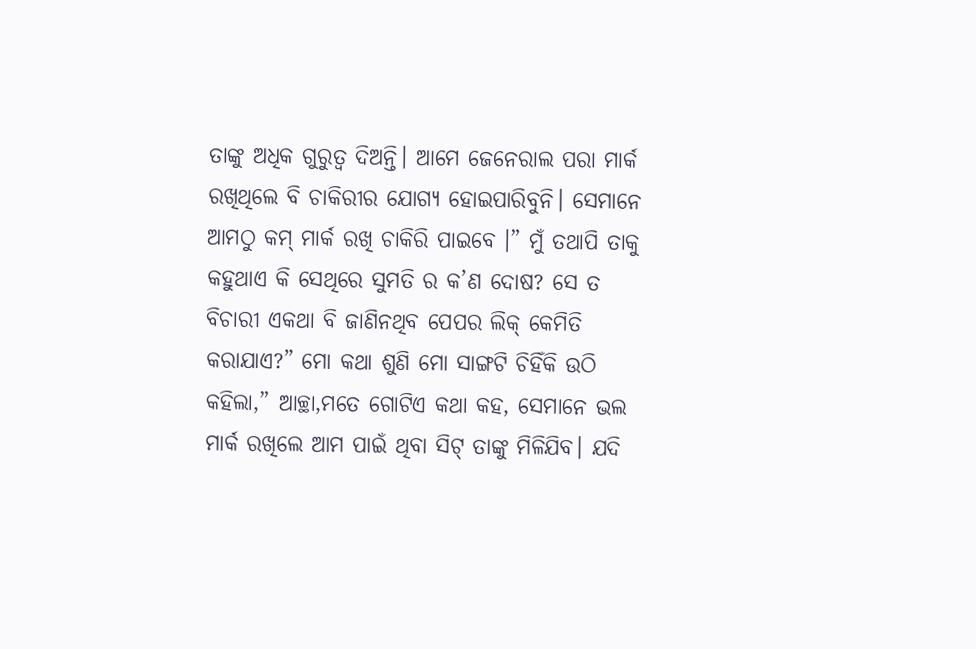ତାଙ୍କୁ ଅଧିକ ଗୁରୁତ୍ବ ଦିଅନ୍ତି। ଆମେ ଜେନେରାଲ ପରା ମାର୍କ ରଖିଥିଲେ ବି ଚାକିରୀର ଯୋଗ୍ୟ ହୋଇପାରିବୁନି। ସେମାନେ ଆମଠୁ କମ୍ ମାର୍କ ରଖି ଚାକିରି ପାଇବେ ।” ମୁଁ ତଥାପି ତାକୁ କହୁଥାଏ କି ସେଥିରେ ସୁମତି ର କ’ଣ ଦୋଷ? ସେ ତ ବିଚାରୀ ଏକଥା ବି ଜାଣିନଥିବ ପେପର ଲିକ୍ କେମିତି କରାଯାଏ?” ମୋ କଥା ଶୁଣି ମୋ ସାଙ୍ଗଟି ଚିହିଁକି ଉଠି କହିଲା,” ଆଚ୍ଛା,ମତେ ଗୋଟିଏ କଥା କହ, ସେମାନେ ଭଲ ମାର୍କ ରଖିଲେ ଆମ ପାଇଁ ଥିବା ସିଟ୍ ତାଙ୍କୁ ମିଳିଯିବ। ଯଦି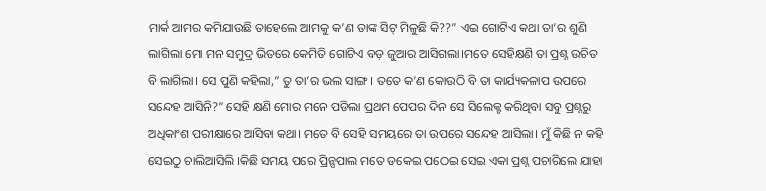ମାର୍କ ଆମର କମିଯାଉଛି ତାହେଲେ ଆମକୁ କ’ଣ ତାଙ୍କ ସିଟ୍ ମିଳୁଛି କି??” ଏଇ ଗୋଟିଏ କଥା ତା’ର ଶୁଣି ଲାଗିଲା ମୋ ମନ ସମୁଦ୍ର ଭିତରେ କେମିତି ଗୋଟିଏ ବଡ଼ ଜୁଆର ଆସିଗଲା।ମତେ ସେହିକ୍ଷଣି ତା ପ୍ରଶ୍ନ ଉଚିତ ବି ଲାଗିଲା। ସେ ପୁଣି କହିଲା,” ତୁ ତା’ର ଭଲ ସାଙ୍ଗ। ତତେ କ’ଣ କୋଉଠି ବି ତା କାର୍ଯ୍ୟକଳାପ ଉପରେ ସନ୍ଦେହ ଆସିନି?” ସେହି କ୍ଷଣି ମୋର ମନେ ପଡିଲା ପ୍ରଥମ ପେପର ଦିନ ସେ ସିଲେକ୍ଟ କରିଥିବା ସବୁ ପ୍ରଶ୍ନରୁ ଅଧିକାଂଶ ପରୀକ୍ଷାରେ ଆସିବା କଥା। ମତେ ବି ସେହି ସମୟରେ ତା ଉପରେ ସନ୍ଦେହ ଆସିଲା। ମୁଁ କିଛି ନ କହି ସେଇଠୁ ଚାଲିଆସିଲି ।କିଛି ସମୟ ପରେ ପ୍ରିନ୍ସପାଲ ମତେ ଡକେଇ ପଠେଇ ସେଇ ଏକା ପ୍ରଶ୍ନ ପଚାରିଲେ ଯାହା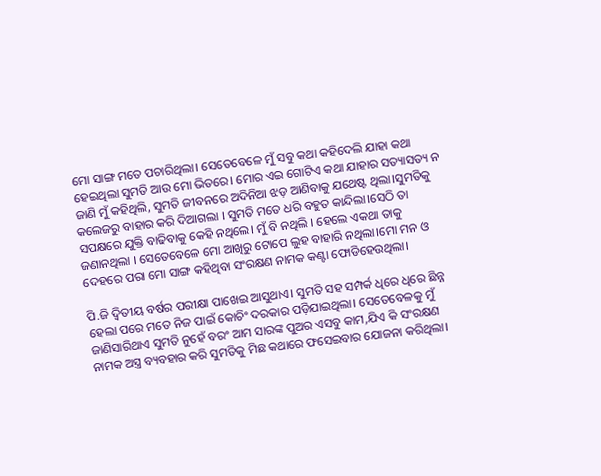ମୋ ସାଙ୍ଗ ମତେ ପଚାରିଥିଲା। ସେତେବେଳେ ମୁଁ ସବୁ କଥା କହିଦେଲି ଯାହା କଥା ହେଇଥିଲା ସୁମତି ଆଉ ମୋ ଭିତରେ। ମୋର ଏଇ ଗୋଟିଏ କଥା ଯାହାର ସତ୍ୟାସତ୍ୟ ନ ଜାଣି ମୁଁ କହିଥିଲି, ସୁମତି ଜୀବନରେ ଅଦିନିଆ ଝଡ଼ ଆଣିବାକୁ ଯଥେଷ୍ଟ ଥିଲା।ସୁମତିକୁ କଲେଜରୁ ବାହାର କରି ଦିଆଗଲା । ସୁମତି ମତେ ଧରି ବହୁତ କାନ୍ଦିଲା।ସେଠି ତା ସପକ୍ଷରେ ଯୁକ୍ତି ବାଢିବାକୁ କେହି ନଥିଲେ। ମୁଁ ବି ନଥିଲି । ହେଲେ ଏକଥା ତାକୁ ଜଣାନଥିଲା । ସେତେବେଳେ ମୋ ଆଖିରୁ ଟୋପେ ଲୁହ ବାହାରି ନଥିଲା।ମୋ ମନ ଓ ଦେହରେ ପରା ମୋ ସାଙ୍ଗ କହିଥିବା ସଂରକ୍ଷଣ ନାମକ କଣ୍ଟା ଫୋଡିହେଉଥିଲା।

ପି.ଜି ଦ୍ୱିତୀୟ ବର୍ଷର ପରୀକ୍ଷା ପାଖେଇ ଆସୁଥାଏ। ସୁମତି ସହ ସମ୍ପର୍କ ଧିରେ ଧିରେ ଛିନ୍ନ ହେଲା ପରେ ମତେ ନିଜ ପାଇଁ କୋଚିଂ ଦରକାର ପଡ଼ିଯାଇଥିଲା। ସେତେବେଳକୁ ମୁଁ ଜାଣିସାରିଥାଏ ସୁମତି ନୁହେଁ ବରଂ ଆମ ସାରଙ୍କ ପୁଅର ଏସବୁ କାମ,ଯିଏ କି ସଂରକ୍ଷଣ ନାମକ ଅସ୍ତ୍ର ବ୍ୟବହାର କରି ସୁମତିକୁ ମିଛ କଥାରେ ଫସେଇବାର ଯୋଜନା କରିଥିଲା।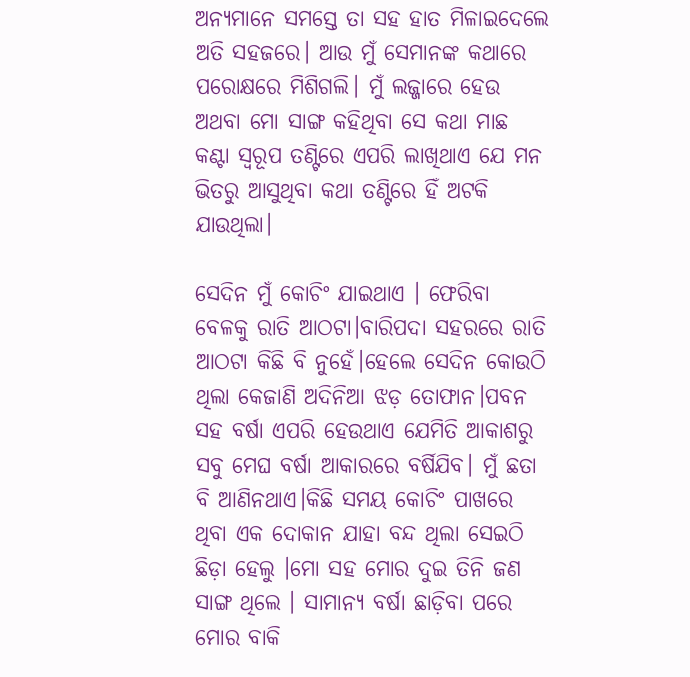ଅନ୍ୟମାନେ ସମସ୍ତେ ତା ସହ ହାତ ମିଳାଇଦେଲେ ଅତି ସହଜରେ। ଆଉ ମୁଁ ସେମାନଙ୍କ କଥାରେ ପରୋକ୍ଷରେ ମିଶିଗଲି। ମୁଁ ଲଜ୍ଜାରେ ହେଉ ଅଥବା ମୋ ସାଙ୍ଗ କହିଥିବା ସେ କଥା ମାଛ କଣ୍ଟା ସ୍ୱରୂପ ତଣ୍ଟିରେ ଏପରି ଲାଖିଥାଏ ଯେ ମନ ଭିତରୁ ଆସୁଥିବା କଥା ତଣ୍ଟିରେ ହିଁ ଅଟକି ଯାଉଥିଲା।

ସେଦିନ ମୁଁ କୋଚିଂ ଯାଇଥାଏ । ଫେରିବା ବେଳକୁ ରାତି ଆଠଟା।ବାରିପଦା ସହରରେ ରାତି ଆଠଟା କିଛି ବି ନୁହେଁ।ହେଲେ ସେଦିନ କୋଉଠି ଥିଲା କେଜାଣି ଅଦିନିଆ ଝଡ଼ ତୋଫାନ।ପବନ ସହ ବର୍ଷା ଏପରି ହେଉଥାଏ ଯେମିତି ଆକାଶରୁ ସବୁ ମେଘ ବର୍ଷା ଆକାରରେ ବର୍ଷିଯିବ। ମୁଁ ଛତା ବି ଆଣିନଥାଏ।କିଛି ସମୟ କୋଚିଂ ପାଖରେ ଥିବା ଏକ ଦୋକାନ ଯାହା ବନ୍ଦ ଥିଲା ସେଇଠି ଛିଡ଼ା ହେଲୁ ।ମୋ ସହ ମୋର ଦୁଇ ତିନି ଜଣ ସାଙ୍ଗ ଥିଲେ । ସାମାନ୍ୟ ବର୍ଷା ଛାଡ଼ିବା ପରେ ମୋର ବାକି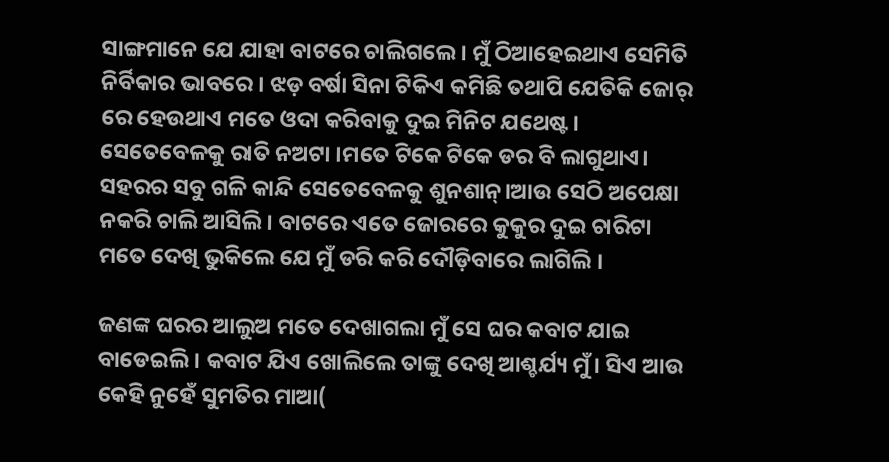ସାଙ୍ଗମାନେ ଯେ ଯାହା ବାଟରେ ଚାଲିଗଲେ। ମୁଁ ଠିଆହେଇଥାଏ ସେମିତି ନିର୍ବିକାର ଭାବରେ । ଝଡ଼ ବର୍ଷା ସିନା ଟିକିଏ କମିଛି ତଥାପି ଯେତିକି ଜୋର୍ ରେ ହେଉଥାଏ ମତେ ଓଦା କରିବାକୁ ଦୁଇ ମିନିଟ ଯଥେଷ୍ଟ। ସେତେବେଳକୁ ରାତି ନଅଟା ।ମତେ ଟିକେ ଟିକେ ଡର ବି ଲାଗୁଥାଏ। ସହରର ସବୁ ଗଳି କାନ୍ଦି ସେତେବେଳକୁ ଶୁନଶାନ୍।ଆଉ ସେଠି ଅପେକ୍ଷା ନକରି ଚାଲି ଆସିଲି। ବାଟରେ ଏତେ ଜୋରରେ କୁକୁର ଦୁଇ ଚାରିଟା ମତେ ଦେଖି ଭୁକିଲେ ଯେ ମୁଁ ଡରି କରି ଦୌଡ଼ିବାରେ ଲାଗିଲି ।

ଜଣଙ୍କ ଘରର ଆଲୁଅ ମତେ ଦେଖାଗଲା ମୁଁ ସେ ଘର କବାଟ ଯାଇ ବାଡେଇଲି। କବାଟ ଯିଏ ଖୋଲିଲେ ତାଙ୍କୁ ଦେଖି ଆଶ୍ଚର୍ଯ୍ୟ ମୁଁ। ସିଏ ଆଉ କେହି ନୁହେଁ ସୁମତିର ମାଆ(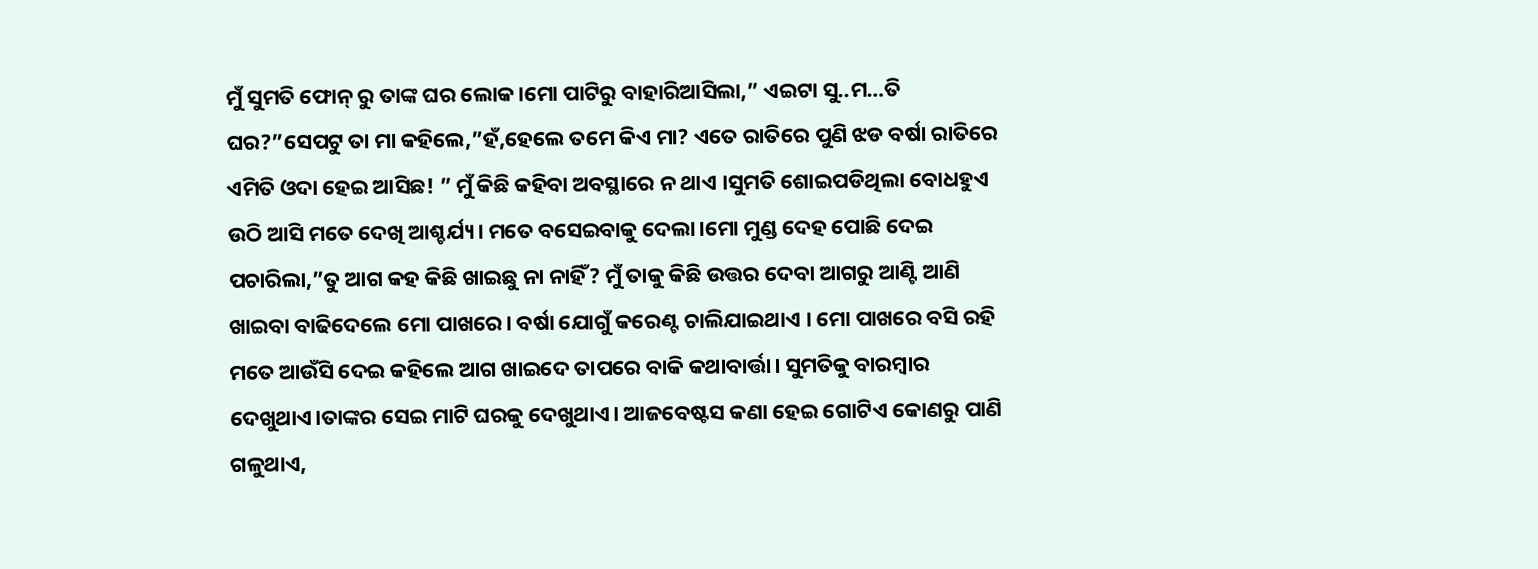ମୁଁ ସୁମତି ଫୋନ୍ ରୁ ତାଙ୍କ ଘର ଲୋକ।ମୋ ପାଟିରୁ ବାହାରିଆସିଲା,” ଏଇଟା ସୁ..ମ…ତି ଘର?”ସେପଟୁ ତା ମା କହିଲେ,”ହଁ,ହେଲେ ତମେ କିଏ ମା? ଏତେ ରାତିରେ ପୁଣି ଝଡ ବର୍ଷା ରାତିରେ ଏମିତି ଓଦା ହେଇ ଆସିଛ! ” ମୁଁ କିଛି କହିବା ଅବସ୍ଥାରେ ନ ଥାଏ ।ସୁମତି ଶୋଇପଡିଥିଲା ବୋଧହୁଏ ଉଠି ଆସି ମତେ ଦେଖି ଆଶ୍ଚର୍ଯ୍ୟ। ମତେ ବସେଇବାକୁ ଦେଲା।ମୋ ମୁଣ୍ଡ ଦେହ ପୋଛି ଦେଇ ପଚାରିଲା,”ତୁ ଆଗ କହ କିଛି ଖାଇଛୁ ନା ନାହିଁ? ମୁଁ ତାକୁ କିଛି ଉତ୍ତର ଦେବା ଆଗରୁ ଆଣ୍ଟି ଆଣି ଖାଇବା ବାଢିଦେଲେ ମୋ ପାଖରେ। ବର୍ଷା ଯୋଗୁଁ କରେଣ୍ଟ ଚାଲିଯାଇଥାଏ । ମୋ ପାଖରେ ବସି ରହି ମତେ ଆଉଁସି ଦେଇ କହିଲେ ଆଗ ଖାଇଦେ ତାପରେ ବାକି କଥାବାର୍ତ୍ତା। ସୁମତିକୁ ବାରମ୍ବାର ଦେଖୁଥାଏ।ତାଙ୍କର ସେଇ ମାଟି ଘରକୁ ଦେଖୁଥାଏ। ଆଜବେଷ୍ଟସ କଣା ହେଇ ଗୋଟିଏ କୋଣରୁ ପାଣି ଗଳୁଥାଏ,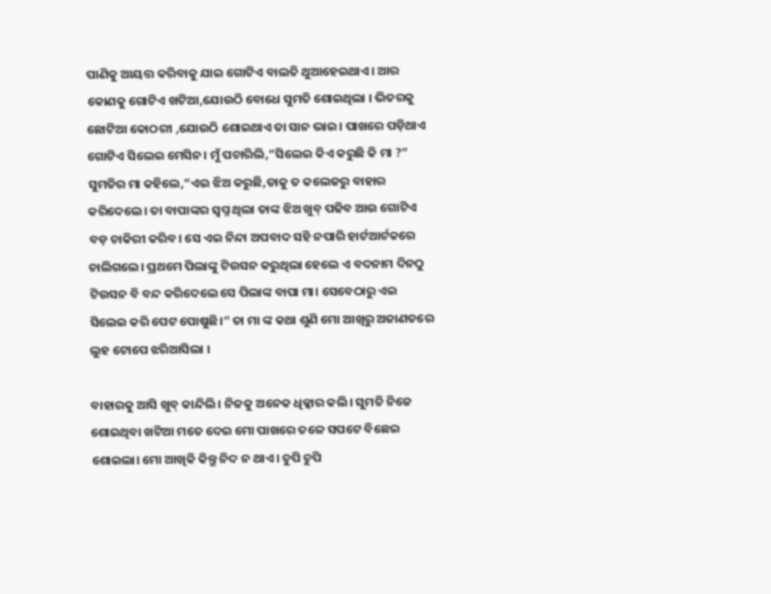ପାଣିକୁ ଆୟତ୍ତ କରିବାକୁ ଯାଇ ଗୋଟିଏ ବାଲତି ଥୁଆହେଇଥାଏ। ଆର କୋଣକୁ ଗୋଟିଏ ଖଟିଆ,ଯୋଉଠି ବୋଧେ ସୁମତି ଶୋଇଥିଲା । ଭିତରକୁ ଛୋଟିଆ କୋଠରୀ ,ଯୋଉଠି ଶୋଇଥାଏ ତା ସାନ ଭାଇ। ପାଖରେ ପଡ଼ିଥାଏ ଗୋଟିଏ ସିଲେଇ ମେସିନ। ମୁଁ ପଚାରିଲି,”ସିଲେଇ କିଏ କରୁଛି କି ମା ?” ସୁମତିର ମା କହିଲେ,”ଏଇ ଝିଅ କରୁଛି,ତାକୁ ତ କଲେଜରୁ ବାହାର କରିଦେଲେ। ତା ବାପାଙ୍କର ସ୍ୱପ୍ନ ଥିଲା ତାଙ୍କ ଝିଅ ଖୁବ୍ ପଢିବ ଆଉ ଗୋଟିଏ ବଡ଼ ଚାକିରୀ କରିବ। ସେ ଏଇ ନିନ୍ଦା ଅପବାଦ ସହି ନପାରି ହାର୍ଟଆର୍ଟକରେ ଚାଲିଗଲେ। ପ୍ରଥମେ ପିଲାଙ୍କୁ ଟିଉସନ କରୁଥିଲା ହେଲେ ଏ ବଦନାମ ଦିନଠୁ ଟିଉସନ ବି ବନ୍ଦ କରିଦେଲେ ସେ ପିଲାଙ୍କ ବାପା ମା। ସେବେଠାରୁ ଏଇ ସିଲେଇ କରି ପେଟ ପୋଷୁଛି।” ତା ମା ଙ୍କ କଥା ଶୁଣି ମୋ ଆଖିରୁ ଅଜାଣତରେ ଲୁହ ଟୋପେ ଝରିଆସିଲା ।

ବାହାରକୁ ଆସି ଖୁବ୍ କାନ୍ଦିଲି। ନିଜକୁ ଅନେକ ଧିକ୍କାର କଲି। ସୁମତି ନିଜେ ଶୋଇଥିବା ଖଟିଆ ମତେ ଦେଇ ମୋ ପାଖରେ ତଳେ ସପଟେ ବିଛେଇ ଶୋଇଲା। ମୋ ଆଖିକି କିନ୍ତୁ ନିଦ ନ ଥାଏ । ଚୁପି ଚୁପି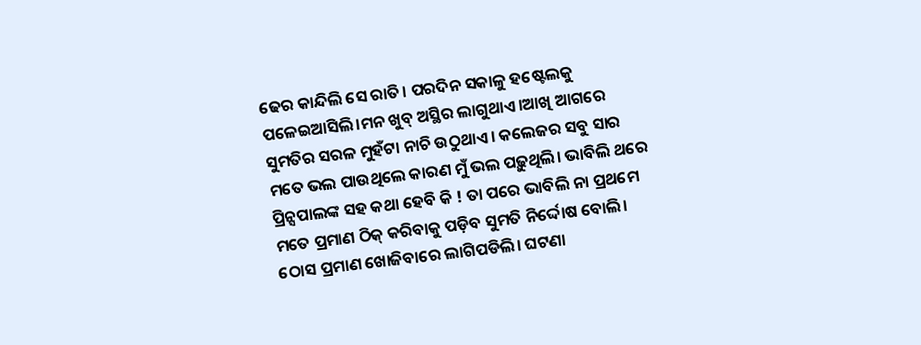ଢେର କାନ୍ଦିଲି ସେ ରାତି। ପରଦିନ ସକାଳୁ ହଷ୍ଟେଲକୁ ପଳେଇଆସିଲି।ମନ ଖୁବ୍ ଅସ୍ଥିର ଲାଗୁଥାଏ।ଆଖି ଆଗରେ ସୁମତିର ସରଳ ମୁହଁଟା ନାଚି ଉଠୁଥାଏ। କଲେଜର ସବୁ ସାର ମତେ ଭଲ ପାଉଥିଲେ କାରଣ ମୁଁ ଭଲ ପଢ଼ୁଥିଲି। ଭାବିଲି ଥରେ ପ୍ରିନ୍ସପାଲଙ୍କ ସହ କଥା ହେବି କି ! ତା ପରେ ଭାବିଲି ନା ପ୍ରଥମେ ମତେ ପ୍ରମାଣ ଠିକ୍ କରିବାକୁ ପଡ଼ିବ ସୁମତି ନିର୍ଦ୍ଦୋଷ ବୋଲି। ଠୋସ ପ୍ରମାଣ ଖୋଜିବାରେ ଲାଗିପଡିଲି। ଘଟଣା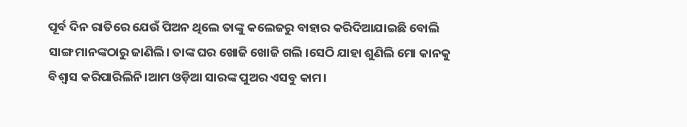ପୂର୍ବ ଦିନ ରାତିରେ ଯେଉଁ ପିଅନ ଥିଲେ ତାଙ୍କୁ କଲେଜରୁ ବାହାର କରିଦିଆଯାଇଛି ବୋଲି ସାଙ୍ଗ ମାନଙ୍କଠାରୁ ଜାଣିଲି। ତାଙ୍କ ଘର ଖୋଜି ଖୋଜି ଗଲି ।ସେଠି ଯାହା ଶୁଣିଲି ମୋ କାନକୁ ବିଶ୍ଵାସ କରିପାରିଲିନି।ଆମ ଓଡ଼ିଆ ସାରଙ୍କ ପୁଅର ଏସବୁ କାମ।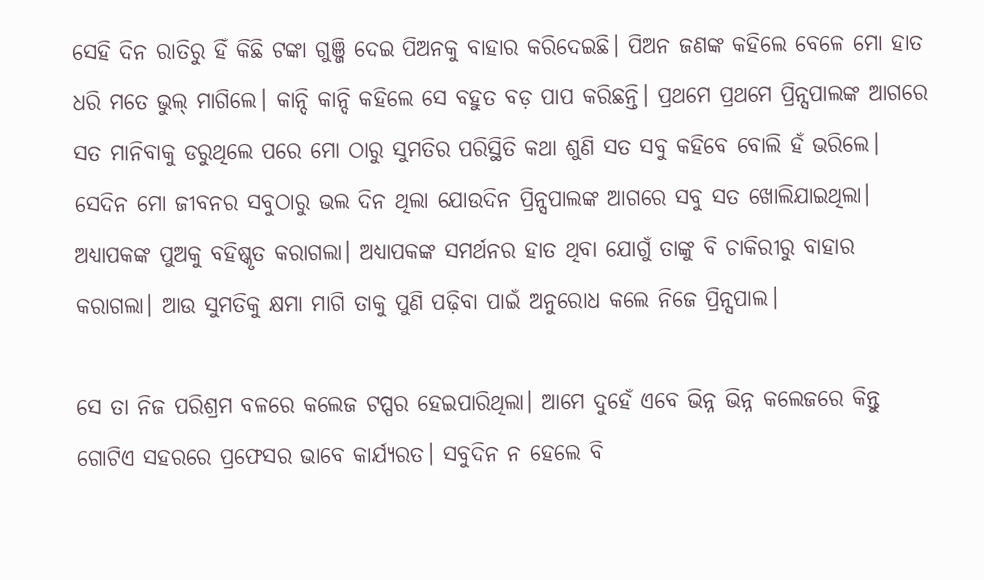ସେହି ଦିନ ରାତିରୁ ହିଁ କିଛି ଟଙ୍କା ଗୁଞ୍ଜି ଦେଇ ପିଅନକୁ ବାହାର କରିଦେଇଛି। ପିଅନ ଜଣଙ୍କ କହିଲେ ବେଳେ ମୋ ହାତ ଧରି ମତେ ଭୁଲ୍ ମାଗିଲେ। କାନ୍ଦି କାନ୍ଦି କହିଲେ ସେ ବହୁତ ବଡ଼ ପାପ କରିଛନ୍ତି। ପ୍ରଥମେ ପ୍ରଥମେ ପ୍ରିନ୍ସପାଲଙ୍କ ଆଗରେ ସତ ମାନିବାକୁ ଡରୁଥିଲେ ପରେ ମୋ ଠାରୁ ସୁମତିର ପରିସ୍ଥିତି କଥା ଶୁଣି ସତ ସବୁ କହିବେ ବୋଲି ହଁ ଭରିଲେ। ସେଦିନ ମୋ ଜୀବନର ସବୁଠାରୁ ଭଲ ଦିନ ଥିଲା ଯୋଉଦିନ ପ୍ରିନ୍ସପାଲଙ୍କ ଆଗରେ ସବୁ ସତ ଖୋଲିଯାଇଥିଲା। ଅଧ୍ୟାପକଙ୍କ ପୁଅକୁ ବହିଷ୍କୃତ କରାଗଲା। ଅଧ୍ୟାପକଙ୍କ ସମର୍ଥନର ହାତ ଥିବା ଯୋଗୁଁ ତାଙ୍କୁ ବି ଚାକିରୀରୁ ବାହାର କରାଗଲା। ଆଉ ସୁମତିକୁ କ୍ଷମା ମାଗି ତାକୁ ପୁଣି ପଢ଼ିବା ପାଇଁ ଅନୁରୋଧ କଲେ ନିଜେ ପ୍ରିନ୍ସପାଲ।

ସେ ତା ନିଜ ପରିଶ୍ରମ ବଳରେ କଲେଜ ଟପ୍ପର ହେଇପାରିଥିଲା। ଆମେ ଦୁହେଁ ଏବେ ଭିନ୍ନ ଭିନ୍ନ କଲେଜରେ କିନ୍ତୁ ଗୋଟିଏ ସହରରେ ପ୍ରଫେସର ଭାବେ କାର୍ଯ୍ୟରତ। ସବୁଦିନ ନ ହେଲେ ବି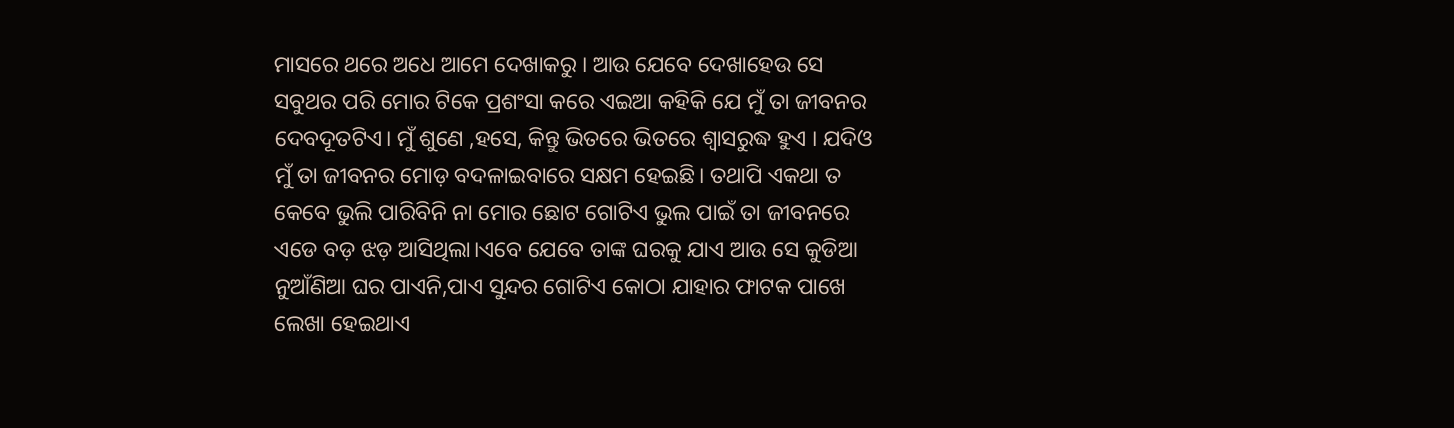ମାସରେ ଥରେ ଅଧେ ଆମେ ଦେଖାକରୁ । ଆଉ ଯେବେ ଦେଖାହେଉ ସେ ସବୁଥର ପରି ମୋର ଟିକେ ପ୍ରଶଂସା କରେ ଏଇଆ କହିକି ଯେ ମୁଁ ତା ଜୀବନର ଦେବଦୂତଟିଏ। ମୁଁ ଶୁଣେ ,ହସେ, କିନ୍ତୁ ଭିତରେ ଭିତରେ ଶ୍ୱାସରୁଦ୍ଧ ହୁଏ । ଯଦିଓ ମୁଁ ତା ଜୀବନର ମୋଡ଼ ବଦଳାଇବାରେ ସକ୍ଷମ ହେଇଛି। ତଥାପି ଏକଥା ତ କେବେ ଭୁଲି ପାରିବିନି ନା ମୋର ଛୋଟ ଗୋଟିଏ ଭୁଲ ପାଇଁ ତା ଜୀବନରେ ଏଡେ ବଡ଼ ଝଡ଼ ଆସିଥିଲା।ଏବେ ଯେବେ ତାଙ୍କ ଘରକୁ ଯାଏ ଆଉ ସେ କୁଡିଆ ନୁଆଁଣିଆ ଘର ପାଏନି,ପାଏ ସୁନ୍ଦର ଗୋଟିଏ କୋଠା ଯାହାର ଫାଟକ ପାଖେ ଲେଖା ହେଇଥାଏ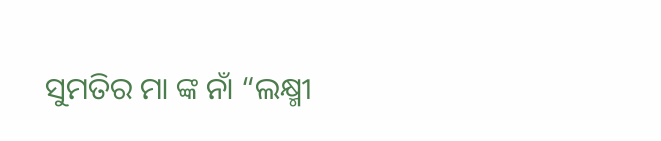ସୁମତିର ମା ଙ୍କ ନାଁ “ଲକ୍ଷ୍ମୀ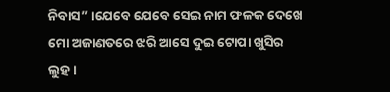ନିବାସ” ।ଯେବେ ଯେବେ ସେଇ ନାମ ଫଳକ ଦେଖେ ମୋ ଅଜାଣତରେ ଝରି ଆସେ ଦୁଇ ଟୋପା ଖୁସିର ଲୁହ।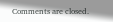Comments are closed.